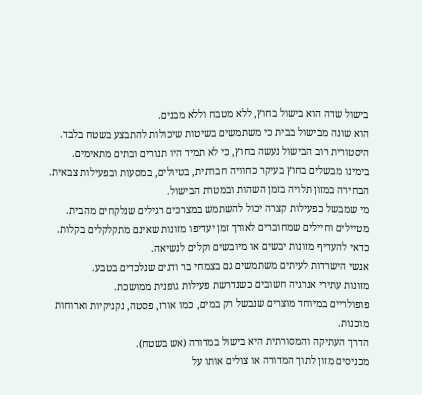בישול שדה הוא בישול בחוץ, ללא מטבח וללא מבנים.
הוא שונה מבישול בבית כי משתמשים בשיטות שיכולות להתבצע בשטח בלבד.
היסטורית רוב הבישול נעשה בחוץ, כי לא תמיד היו תנורים ובתים מתאימים.
בימינו מבשלים בחוץ בעיקר כחוויה חברתית, בטיולים, במסעות ובפעילות צבאית.
הבחירה במזון תלויה בזמן השהות ובמטרת הבישול.
מי שמבשל כפעילות קצרה יכול להשתמש במצרכים רגילים שנלקחים מהבית.
מטיילים וחיילים שמחוברים לאורך זמן יעדיפו מזונות שאינם מתקלקלים בקלות.
כדאי להעדיף מזונות יבשים או מיובשים וקלים לנשיאה.
אנשי הישרדות לעיתים משתמשים גם בצמחי בר ודגים שנלכדים בטבע.
מזונות עתירי אנרגיה חשובים כשנדרשת פעילות גופנית ממושכת.
פופולריים במיוחד מוצרים שנבשל רק במים, כמו אורז, פסטה, נקניקיות וארוחות מוכנות.
הדרך העתיקה והמסורתית היא בישול במדורה (אש בשטח).
מכניסים מזון לתוך המדורה או צולים אותו על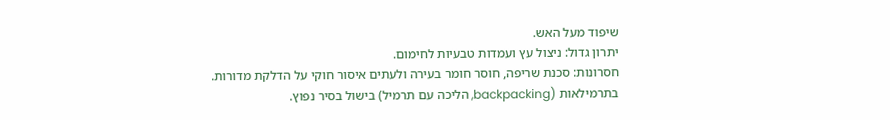שיפוד מעל האש.
יתרון גדול: ניצול עץ ועמדות טבעיות לחימום.
חסרונות: סכנת שריפה, חוסר חומר בעירה ולעתים איסור חוקי על הדלקת מדורות.
בתרמילאות (backpacking, הליכה עם תרמיל) בישול בסיר נפוץ.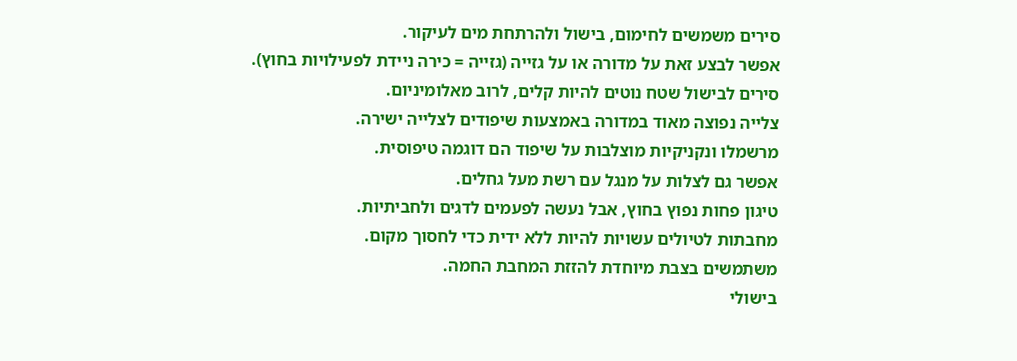סירים משמשים לחימום, בישול ולהרתחת מים לעיקור.
אפשר לבצע זאת על מדורה או על גזייה (גזייה = כירה ניידת לפעילויות בחוץ).
סירים לבישול שטח נוטים להיות קלים, לרוב מאלומיניום.
צלייה נפוצה מאוד במדורה באמצעות שיפודים לצלייה ישירה.
מרשמלו ונקניקיות מוצלבות על שיפוד הם דוגמה טיפוסית.
אפשר גם לצלות על מנגל עם רשת מעל גחלים.
טיגון פחות נפוץ בחוץ, אבל נעשה לפעמים לדגים ולחביתיות.
מחבתות לטיולים עשויות להיות ללא ידית כדי לחסוך מקום.
משתמשים בצבת מיוחדת להזזת המחבת החמה.
בישולי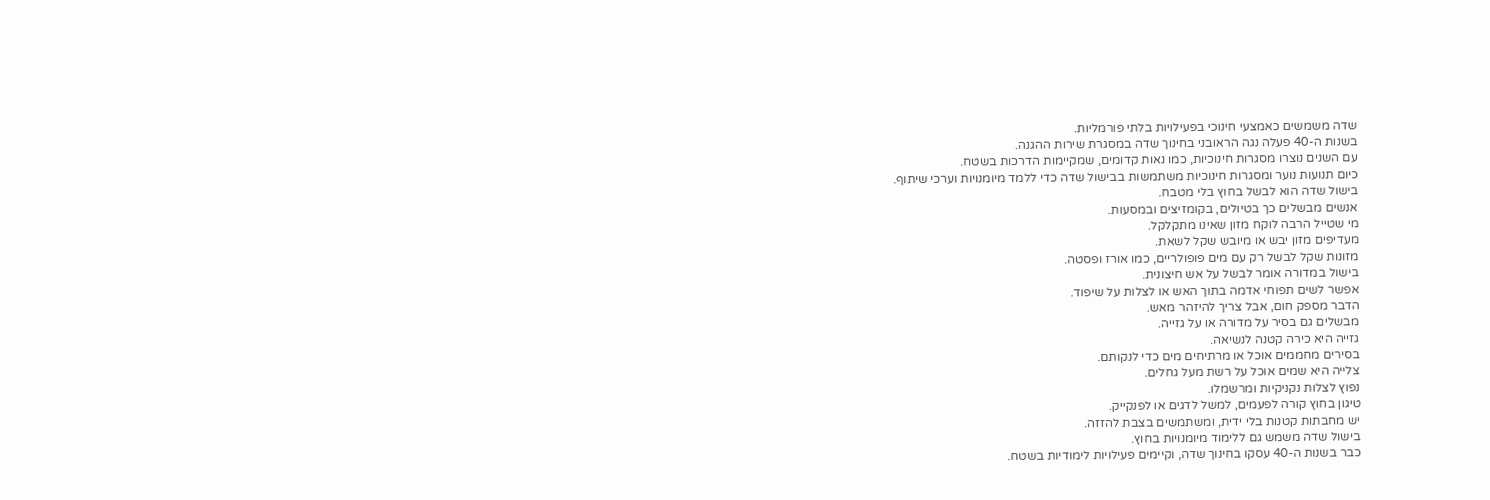שדה משמשים כאמצעי חינוכי בפעילויות בלתי פורמליות.
בשנות ה-40 פעלה נגה הראובני בחינוך שדה במסגרת שירות ההגנה.
עם השנים נוצרו מסגרות חינוכיות, כמו נאות קדומים, שמקיימות הדרכות בשטח.
כיום תנועות נוער ומסגרות חינוכיות משתמשות בבישול שדה כדי ללמד מיומנויות וערכי שיתוף.
בישול שדה הוא לבשל בחוץ בלי מטבח.
אנשים מבשלים כך בטיולים, בקומזיצים ובמסעות.
מי שטייל הרבה לוקח מזון שאינו מתקלקל.
מעדיפים מזון יבש או מיובש שקל לשאת.
מזונות שקל לבשל רק עם מים פופולריים, כמו אורז ופסטה.
בישול במדורה אומר לבשל על אש חיצונית.
אפשר לשים תפוחי אדמה בתוך האש או לצלות על שיפוד.
הדבר מספק חום, אבל צריך להיזהר מאש.
מבשלים גם בסיר על מדורה או על גזייה.
גזייה היא כירה קטנה לנשיאה.
בסירים מחממים אוכל או מרתיחים מים כדי לנקותם.
צלייה היא שמים אוכל על רשת מעל גחלים.
נפוץ לצלות נקניקיות ומרשמלו.
טיגון בחוץ קורה לפעמים, למשל לדגים או לפנקייק.
יש מחבתות קטנות בלי ידית, ומשתמשים בצבת להזזה.
בישול שדה משמש גם ללימוד מיומנויות בחוץ.
כבר בשנות ה-40 עסקו בחינוך שדה, וקיימים פעילויות לימודיות בשטח.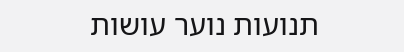תנועות נוער עושות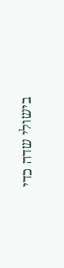בישולי שדה כדי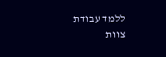ללמד עבודת צוות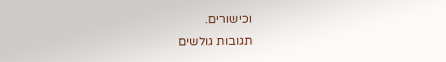וכישורים.
תגובות גולשים